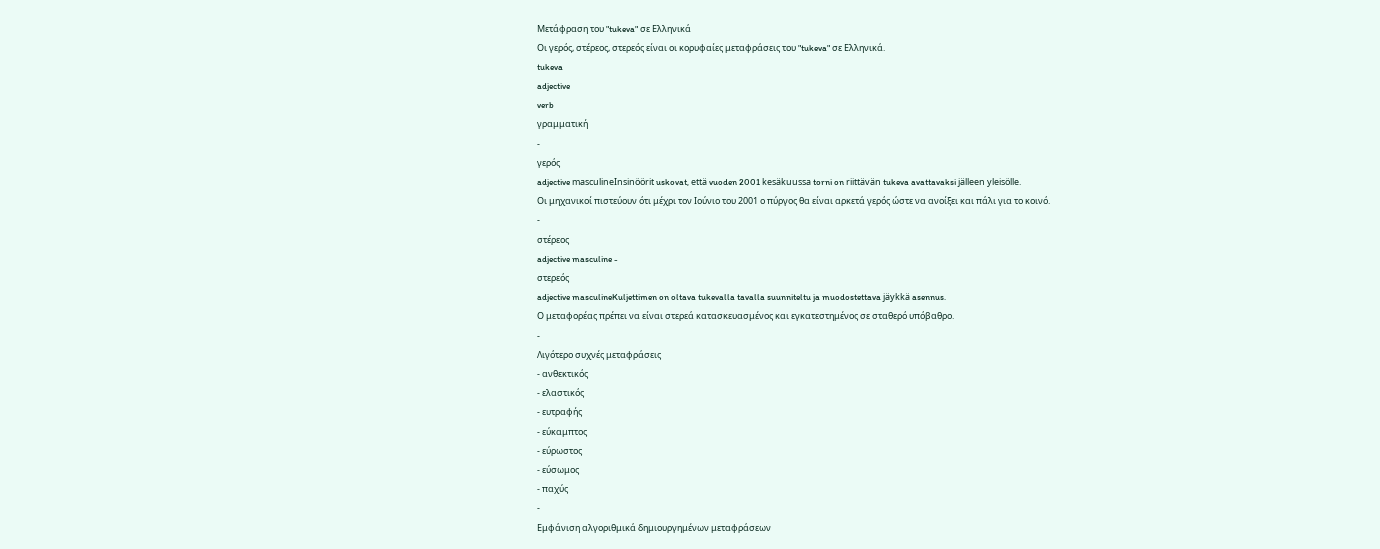Μετάφραση του "tukeva" σε Ελληνικά
Οι γερός, στέρεος, στερεός είναι οι κορυφαίες μεταφράσεις του "tukeva" σε Ελληνικά.
tukeva
adjective
verb
γραμματική
-
γερός
adjective masculineInsinöörit uskovat, että vuoden 2001 kesäkuussa torni on riittävän tukeva avattavaksi jälleen yleisölle.
Οι μηχανικοί πιστεύουν ότι μέχρι τον Ιούνιο του 2001 ο πύργος θα είναι αρκετά γερός ώστε να ανοίξει και πάλι για το κοινό.
-
στέρεος
adjective masculine -
στερεός
adjective masculineKuljettimen on oltava tukevalla tavalla suunniteltu ja muodostettava jäykkä asennus.
Ο μεταφορέας πρέπει να είναι στερεά κατασκευασμένος και εγκατεστημένος σε σταθερό υπόβαθρο.
-
Λιγότερο συχνές μεταφράσεις
- ανθεκτικός
- ελαστικός
- ευτραφής
- εύκαμπτος
- εύρωστος
- εύσωμος
- παχύς
-
Εμφάνιση αλγοριθμικά δημιουργημένων μεταφράσεων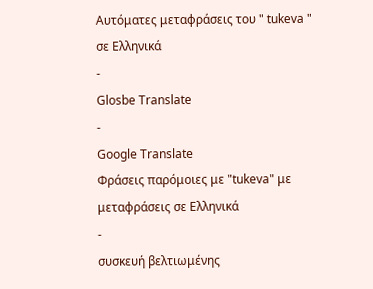Αυτόματες μεταφράσεις του " tukeva " σε Ελληνικά
-
Glosbe Translate
-
Google Translate
Φράσεις παρόμοιες με "tukeva" με μεταφράσεις σε Ελληνικά
-
συσκευή βελτιωμένης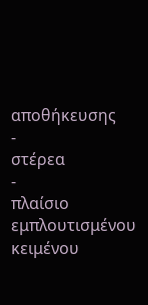αποθήκευσης
-
στέρεα
-
πλαίσιο εμπλουτισμένου κειμένου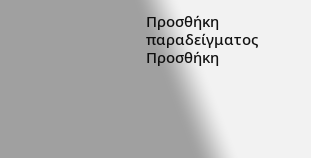Προσθήκη παραδείγματος
Προσθήκη